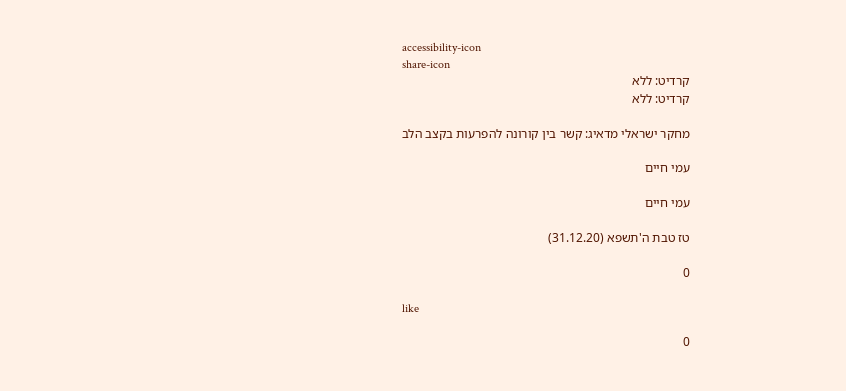accessibility-icon
share-icon
קרדיט: ללא
קרדיט: ללא

מחקר ישראלי מדאיג: קשר בין קורונה להפרעות בקצב הלב

עמי חיים

עמי חיים

טז טבת ה'תשפא (31.12.20)

0

like

0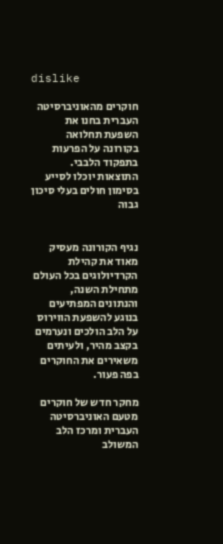dislike

חוקרים מהאוניברסיטה העברית בחנו את השפעת תחלואה בקורונה על הפרעות בתפקוד הלבבי. התוצאות יוכלו לסייע בסימון חולים בעלי סיכון גבוה


נגיף הקורונה מעסיק מאוד את קהילת הקרדיולוגים בכל העולם מתחילת השנה, והנתונים המפתיעים בנוגע להשפעת הווירוס על הלב הולכים ונערמים בקצב מהיר, ולעיתים משאירים את החוקרים בפה פעור.

מחקר חדש של חוקרים מטעם האוניברסיטה העברית ומרכז הלב המשולב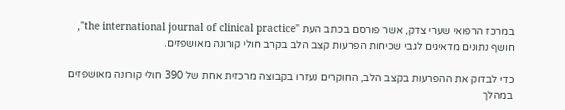במרכז הרפואי שערי צדק, אשר פורסם בכתב העת "the international journal of clinical practice", חושף נתונים מדאיגים לגבי שכיחות הפרעות קצב הלב בקרב חולי קורונה מאושפזים.

כדי לבדוק את ההפרעות בקצב הלב, החוקרים נעזרו בקבוצה מרכזית אחת של 390 חולי קורונה מאושפזים במהלך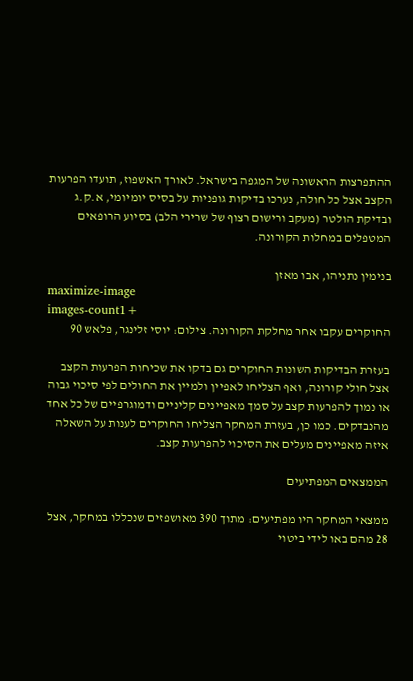ההתפרצות הראשונה של המגפה בישראל. לאורך האשפוז, תועדו הפרעות הקצב אצל כל חולה, נערכו בדיקות גופניות על בסיס יומיומי, א.ק.ג ובדיקת הולטר (מעקב ורישום רצוף של שרירי הלב) בסיוע הרופאים המטפלים במחלות הקורונה.

בנימין נתניהו, אבו מאזן
maximize-image
images-count1+
החוקרים עקבו אחר מחלקת הקורונה. צילום: יוסי זלינגר, פלאש 90

בעזרת הבדיקות השונות החוקרים גם בדקו את שכיחות הפרעות הקצב אצל חולי קורונה, ואף הצליחו לאפיין ולמיין את החולים לפי סיכוי גבוה או נמוך להפרעות קצב על סמך מאפיינים קליניים ודמוגרפיים של כל אחד מהנבדקים. כמו כן, בעזרת המחקר הצליחו החוקרים לענות על השאלה איזה מאפיינים מעלים את הסיכוי להפרעות קצב.

הממצאים המפתיעים

ממצאי המחקר היו מפתיעים: מתוך 390 מאושפזים שנכללו במחקר, אצל 28 מהם באו לידי ביטוי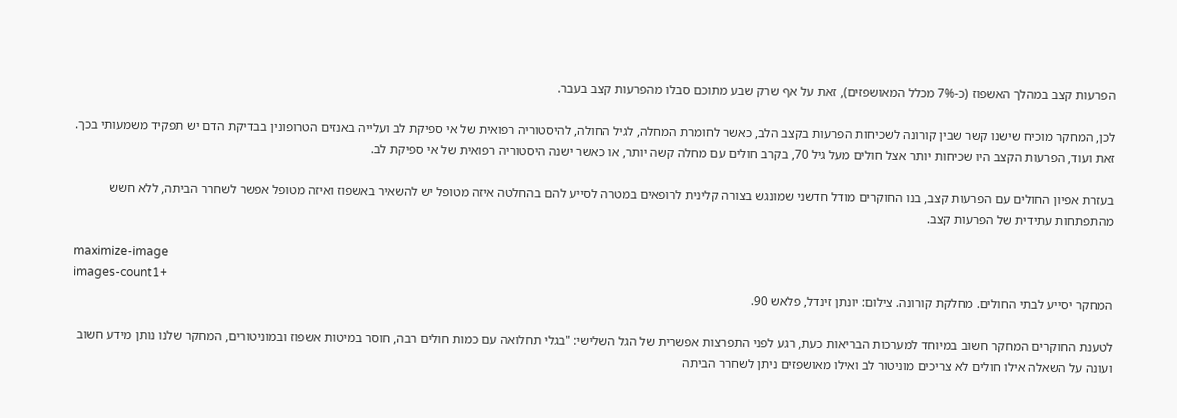הפרעות קצב במהלך האשפוז (כ-7% מכלל המאושפזים), זאת על אף שרק שבע מתוכם סבלו מהפרעות קצב בעבר.

לכן, המחקר מוכיח שישנו קשר שבין קורונה לשכיחות הפרעות בקצב הלב, כאשר לחומרת המחלה, לגיל החולה, להיסטוריה רפואית של אי ספיקת לב ועלייה באנזים הטרופונין בבדיקת הדם יש תפקיד משמעותי בכך. זאת ועוד, הפרעות הקצב היו שכיחות יותר אצל חולים מעל גיל 70, בקרב חולים עם מחלה קשה יותר, או כאשר ישנה היסטוריה רפואית של אי ספיקת לב.

בעזרת אפיון החולים עם הפרעות קצב, בנו החוקרים מודל חדשני שמונגש בצורה קלינית לרופאים במטרה לסייע להם בהחלטה איזה מטופל יש להשאיר באשפוז ואיזה מטופל אפשר לשחרר הביתה, ללא חשש מהתפתחות עתידית של הפרעות קצב.

maximize-image
images-count1+
המחקר יסייע לבתי החולים. מחלקת קורונה. צילום: יונתן זינדל, פלאש 90.

לטענת החוקרים המחקר חשוב במיוחד למערכות הבריאות כעת, רגע לפני התפרצות אפשרית של הגל השלישי: "בגלי תחלואה עם כמות חולים רבה, חוסר במיטות אשפוז ובמוניטורים, המחקר שלנו נותן מידע חשוב ועונה על השאלה אילו חולים לא צריכים מוניטור לב ואילו מאושפזים ניתן לשחרר הביתה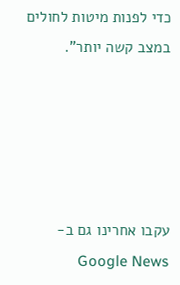כדי לפנות מיטות לחולים במצב קשה יותר".





עקבו אחרינו גם ב-Google News